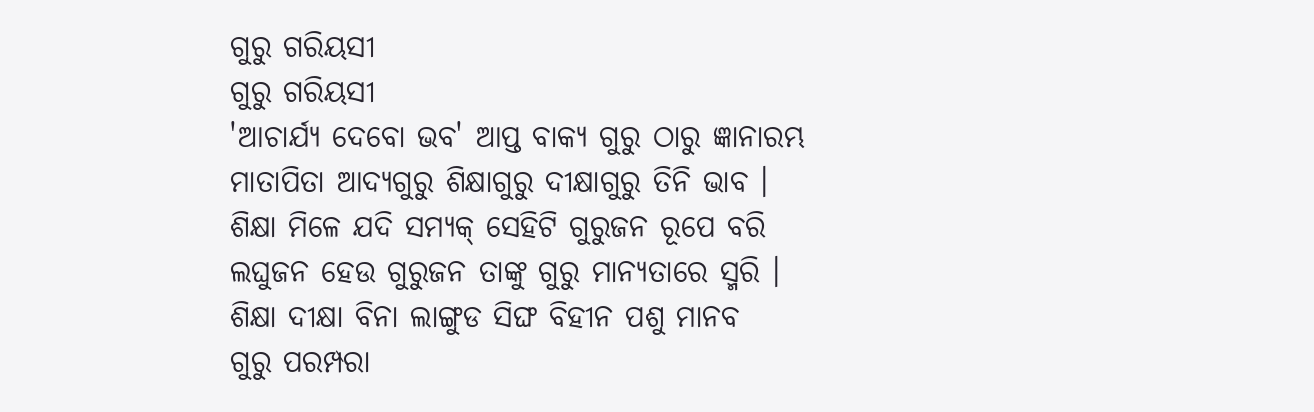ଗୁରୁ ଗରିୟସୀ
ଗୁରୁ ଗରିୟସୀ
'ଆଚାର୍ଯ୍ୟ ଦେବୋ ଭବ' ଆପ୍ତ ବାକ୍ୟ ଗୁରୁ ଠାରୁ ଜ୍ଞାନାରମ୍ଭ
ମାତାପିତା ଆଦ୍ୟଗୁରୁ ଶିକ୍ଷାଗୁରୁ ଦୀକ୍ଷାଗୁରୁ ତିନି ଭାବ ।
ଶିକ୍ଷା ମିଳେ ଯଦି ସମ୍ୟକ୍ ସେହିଟି ଗୁରୁଜନ ରୂପେ ବରି
ଲଘୁଜନ ହେଉ ଗୁରୁଜନ ତାଙ୍କୁ ଗୁରୁ ମାନ୍ୟତାରେ ସ୍ମରି ।
ଶିକ୍ଷା ଦୀକ୍ଷା ବିନା ଲାଙ୍ଗୁଡ ସିଙ୍ଘ ବିହୀନ ପଶୁ ମାନବ
ଗୁରୁ ପରମ୍ପରା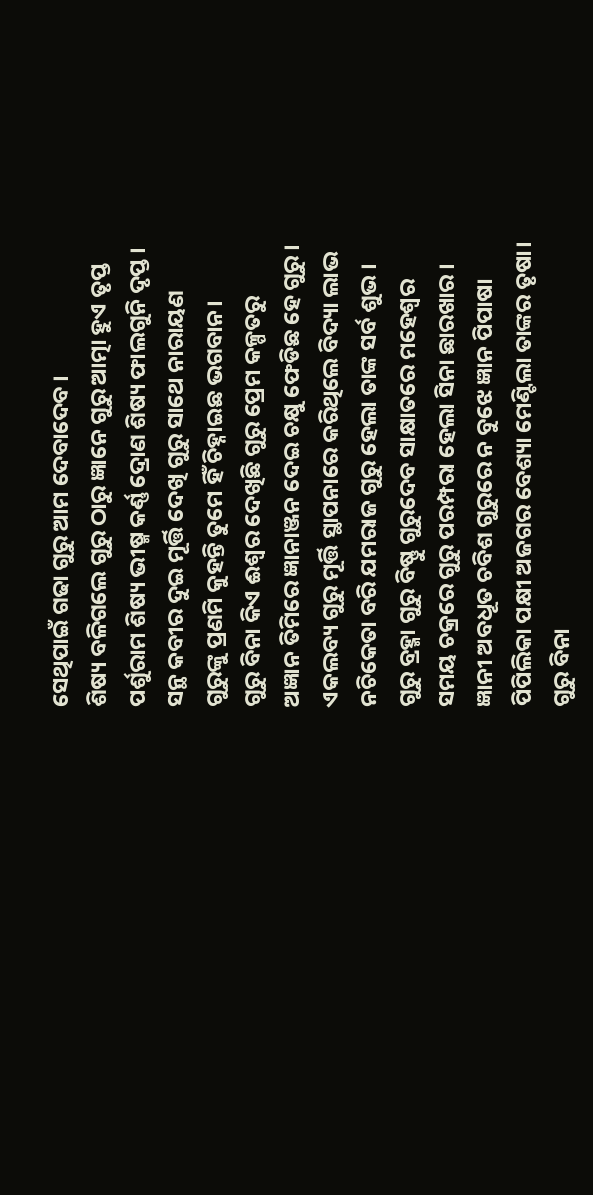ସେଥିପାଇଁ ଗଢା ଗୁରୁ ଆମ ଦେବାଦେବ ।
ଶିଷ୍ୟ ବଳିଗଲେ ଗୁରୁ ଠାରୁ ଜ୍ଞାନେ ଗୁରୁ ଆତ୍ମା ହୁଏ ତୃପ୍ତ
ପର୍ଶୁରାମ ଶିଷ୍ୟ ଭୀଷ୍ମ କର୍ଣ୍ଣ ଦ୍ରୋଣ ଶିଷ୍ୟ ଫାଲଗୁନି ଦୃପ୍ତ ।
ସନ୍ଥ କବୀର ଦୁଇ ମୂର୍ତ୍ତି ଦେଖି ଗୁରୁ ସାଥେ ନାରାୟଣ
ଗୁରୁଙ୍କୁ ପ୍ରଣମି କୁହନ୍ତି ତୁମେ ହିଁ ଚିହ୍ନାଇଛ ଭଗବାନ।
ଗୁରୁ ବିନା କିଏ ଈଶ୍ବର ଦେଖିଛି ଗୁରୁ ପ୍ରେମ କଳ୍ପତରୁ
ଅଜ୍ଞାନ ତିମିରେ ଜ୍ଞାନାଞ୍ଜନ ଦେଇ ଚକ୍ଷୁ ଫେଡିଛ ହେ ଗୁରୁ ।
ଏକଲବ୍ୟ ଗୁରୁ ମୂର୍ତ୍ତି ସ୍ଥାପନାରେ କରିଥିଲେ ବିଦ୍ୟା ଲାଭ
ନଚିକେତା ବରି ଯମରାଜ ଗୁରୁ ହେଲା ତାଙ୍କ ସର୍ବ ଶୁଭ ।
ଗୁରୁ ବ୍ରହ୍ମା ଗୁରୁ ବିଷ୍ଣୁ ଗୁରୁଦେବ ସାକ୍ଷାତରେ ମହେଶ୍ୱର
ସମୟ ଚକ୍ରରେ ଗୁରୁ ପରମ୍ପରା ହେଲା ସିନା ଛାରଖାର ।
ଜ୍ଞାନୀ ଅବଧୂତ ଚବିଶ ଗୁରୁରେ ନ ବୁଝେ ଜ୍ଞାନ ପିପାଷା
ପିପିଲିକା ପକ୍ଷୀ ଅଜଗର ବେଶ୍ୟା ମେଣ୍ଟିଲା ତାଙ୍କର ତୃଷା।
ଗୁରୁ ବିନା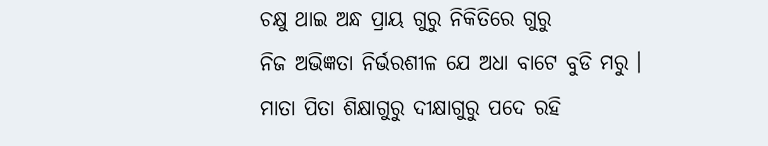ଚକ୍ଷୁ ଥାଇ ଅନ୍ଧ ପ୍ରାୟ ଗୁରୁ ନିକିତିରେ ଗୁରୁ
ନିଜ ଅଭିଜ୍ଞତା ନିର୍ଭରଶୀଳ ଯେ ଅଧା ବାଟେ ବୁଡି ମରୁ ।
ମାତା ପିତା ଶିକ୍ଷାଗୁରୁ ଦୀକ୍ଷାଗୁରୁ ପଦେ ରହି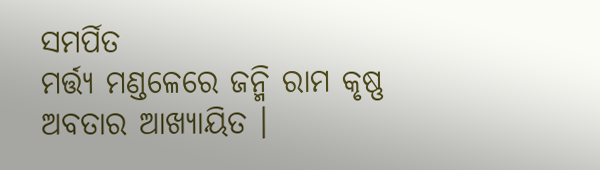ସମର୍ପିତ
ମର୍ତ୍ତ୍ୟ ମଣ୍ଡଳେରେ ଜନ୍ମି ରାମ କୃଷ୍ଣ ଅବତାର ଆଖ୍ୟାୟିତ ।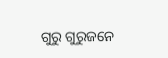ଗୁରୁ ଗୁରୁଜନେ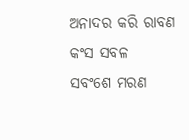ଅନାଦର କରି ରାବଣ କଂସ ସବଳ
ସବଂଶେ ମରଣ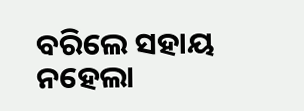ବରିଲେ ସହାୟ ନହେଲା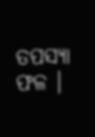ତପସ୍ୟା ଫଳ ।